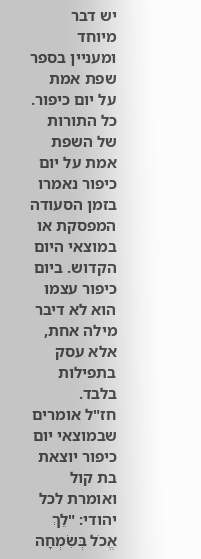יש דבר מיוחד ומעניין בספר שפת אמת על יום כיפור. כל התורות של השפת אמת על יום כיפור נאמרו בזמן הסעודה המפסקת או במוצאי היום הקדוש. ביום כיפור עצמו הוא לא דיבר מילה אחת, אלא עסק בתפילות בלבד.
חז"ל אומרים שבמוצאי יום כיפור יוצאת בת קול ואומרת לכל יהודי: "לֵךְ אֱכֹל בְּשִׂמְחָה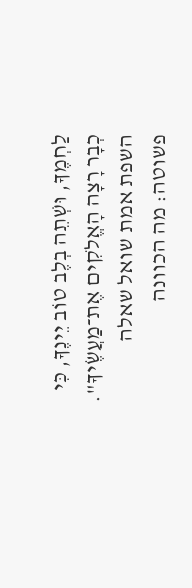לַחְמֶךָ, וּשְׁתֵה בְלֶב טוֹב יֵינֶךָ, כִּי כְבָר רָצָה הָאֱלֹקִים אֶת־מַעֲשֶׂיךָ". השפת אמת שואל שאלה פשוטה: מה הכוונה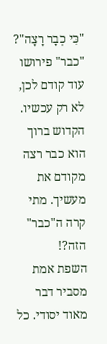"כִּי כְבָר רָצָה"? "כבר" פירושו עוד קודם לכן, לא רק עכשיו. הקדוש ברוך הוא כבר רצה מקודם את מעשיך. מתי קרה ה"כבר" הזה?!
השפת אמת מסביר דבר מאוד יסודי. כל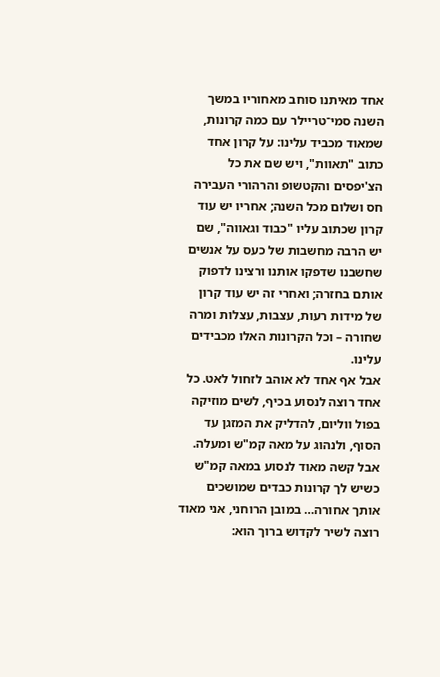אחד מאיתנו סוחב מאחוריו במשך השנה סמי־טריילר עם כמה קרונות, שמאוד מכביד עלינו: על קרון אחד כתוב "תאוות", ויש שם את כל הצ'יפסים והקטשופ והרהורי העבירה חס ושלום מכל השנה; אחריו יש עוד קרון שכתוב עליו "כבוד וגאווה", שם יש הרבה מחשבות של כעס על אנשים שחשבנו שדפקו אותנו ורצינו לדפוק אותם בחזרה; ואחרי זה יש עוד קרון של מידות רעות, עצבות, עצלות ומרה שחורה – וכל הקרונות האלו מכבידים עלינו.
אבל אף אחד לא אוהב לזחול לאט. כל אחד רוצה לנסוע בכיף, לשים מוזיקה בפול ווליום, להדליק את המזגן עד הסוף, ולנהוג על מאה קמ"ש ומעלה. אבל קשה מאוד לנסוע במאה קמ"ש כשיש לך קרונות כבדים שמושכים אותך אחורה… במובן הרוחני, אני מאוד רוצה לשיר לקדוש ברוך הוא: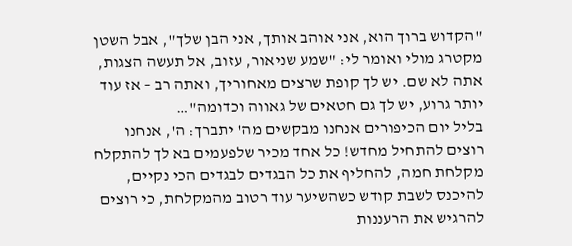"הקדוש ברוך הוא, אני אוהב אותך, אני הבן שלך", אבל השטן מקטרג מולי ואומר לי: "שמע שניאור, עזוב, אל תעשה הצגות, אתה לא שם. יש לך קופת שרצים מאחוריך, ואתה רב – אז עוד יותר גרוע, יש לך גם חטאים של גאווה וכדומה"…
בליל יום הכיפורים אנחנו מבקשים מה' יתברך: ה', אנחנו רוצים להתחיל מחדש! כל אחד מכיר שלפעמים בא לך להתקלח מקלחת חמה, להחליף את כל הבגדים לבגדים הכי נקיים, להיכנס לשבת קודש כשהשיער עוד רטוב מהמקלחת, כי רוצים להרגיש את הרעננות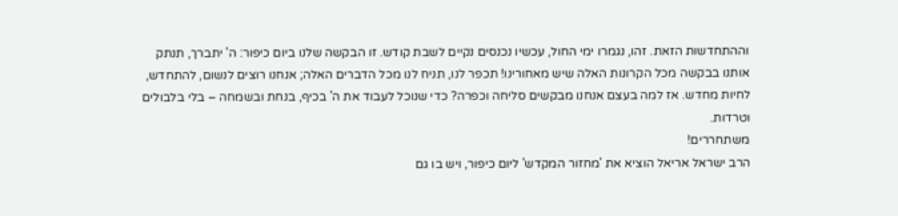וההתחדשות הזאת. זהו, נגמרו ימי החול, עכשיו נכנסים נקיים לשבת קודש. זו הבקשה שלנו ביום כיפור: ה' יתברך, תנתק אותנו בבקשה מכל הקרונות האלה שיש מאחורינו! תכפר לנו, תניח לנו מכל הדברים האלה; אנחנו רוצים לנשום, להתחדש, לחיות מחדש. אז למה בעצם אנחנו מבקשים סליחה וכפרה? כדי שנוכל לעבוד את ה' בכיף, בנחת ובשמחה – בלי בלבולים וטרדות.
משתחררים!
הרב ישראל אריאל הוציא את 'מחזור המקדש' ליום כיפור, ויש בו גם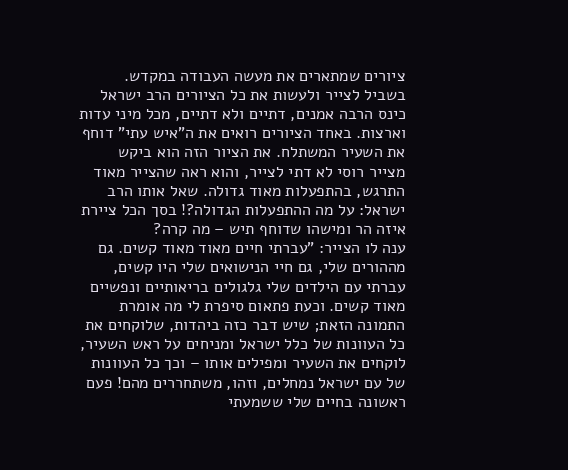ציורים שמתארים את מעשה העבודה במקדש. בשביל לצייר ולעשות את כל הציורים הרב ישראל כינס הרבה אמנים, דתיים ולא דתיים, מכל מיני עדות וארצות. באחד הציורים רואים את ה"איש עתי" דוחף את השעיר המשתלח. את הציור הזה הוא ביקש מצייר רוסי לא דתי לצייר, והוא ראה שהצייר מאוד התרגש, בהתפעלות מאוד גדולה. שאל אותו הרב ישראל: על מה ההתפעלות הגדולה?! בסך הכל ציירת איזה הר ומישהו שדוחף תיש – מה קרה?
ענה לו הצייר: "עברתי חיים מאוד מאוד קשים. גם מההורים שלי, גם חיי הנישואים שלי היו קשים, עברתי עם הילדים שלי גלגולים בריאותיים ונפשיים מאוד קשים. וכעת פתאום סיפרת לי מה אומרת התמונה הזאת; שיש דבר כזה ביהדות, שלוקחים את כל העוונות של כלל ישראל ומניחים על ראש השעיר, לוקחים את השעיר ומפילים אותו – וכך כל העוונות של עם ישראל נמחלים, וזהו, משתחררים מהם! פעם ראשונה בחיים שלי ששמעתי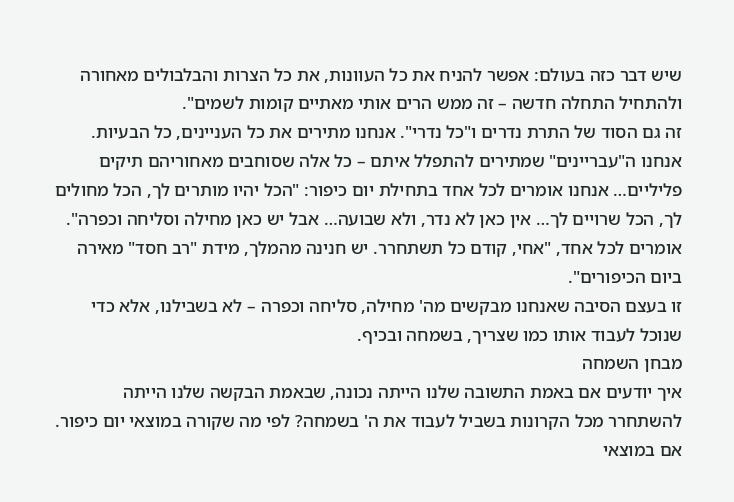שיש דבר כזה בעולם: אפשר להניח את כל העוונות, את כל הצרות והבלבולים מאחורה ולהתחיל התחלה חדשה – זה ממש הרים אותי מאתיים קומות לשמים".
זה גם הסוד של התרת נדרים ו"כל נדרי". אנחנו מתירים את כל העניינים, כל הבעיות. אנחנו ה"עבריינים" שמתירים להתפלל איתם – כל אלה שסוחבים מאחוריהם תיקים פליליים… אנחנו אומרים לכל אחד בתחילת יום כיפור: "הכל יהיו מותרים לך, הכל מחולים לך, הכל שרויים לך… אין כאן לא נדר, ולא שבועה… אבל יש כאן מחילה וסליחה וכפרה". אומרים לכל אחד, "אחי, קודם כל תשתחרר. יש חנינה מהמלך, מידת "רב חסד" מאירה ביום הכיפורים".
זו בעצם הסיבה שאנחנו מבקשים מה' מחילה, סליחה וכפרה – לא בשבילנו, אלא כדי שנוכל לעבוד אותו כמו שצריך, בשמחה ובכיף.
מבחן השמחה
איך יודעים אם באמת התשובה שלנו הייתה נכונה, שבאמת הבקשה שלנו הייתה להשתחרר מכל הקרונות בשביל לעבוד את ה' בשמחה? לפי מה שקורה במוצאי יום כיפור. אם במוצאי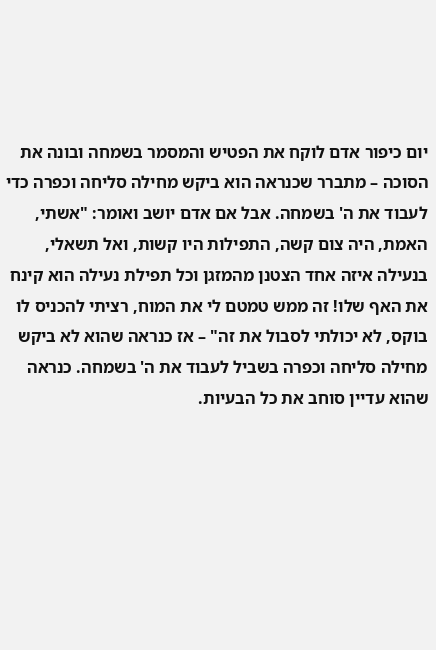יום כיפור אדם לוקח את הפטיש והמסמר בשמחה ובונה את הסוכה – מתברר שכנראה הוא ביקש מחילה סליחה וכפרה כדי לעבוד את ה' בשמחה. אבל אם אדם יושב ואומר: "אשתי, האמת, היה צום קשה, התפילות היו קשות, ואל תשאלי, בנעילה איזה אחד הצטנן מהמזגן וכל תפילת נעילה הוא קינח את האף שלו! זה ממש טמטם לי את המוח, רציתי להכניס לו בוקס, לא יכולתי לסבול את זה" – אז כנראה שהוא לא ביקש מחילה סליחה וכפרה בשביל לעבוד את ה' בשמחה. כנראה שהוא עדיין סוחב את כל הבעיות.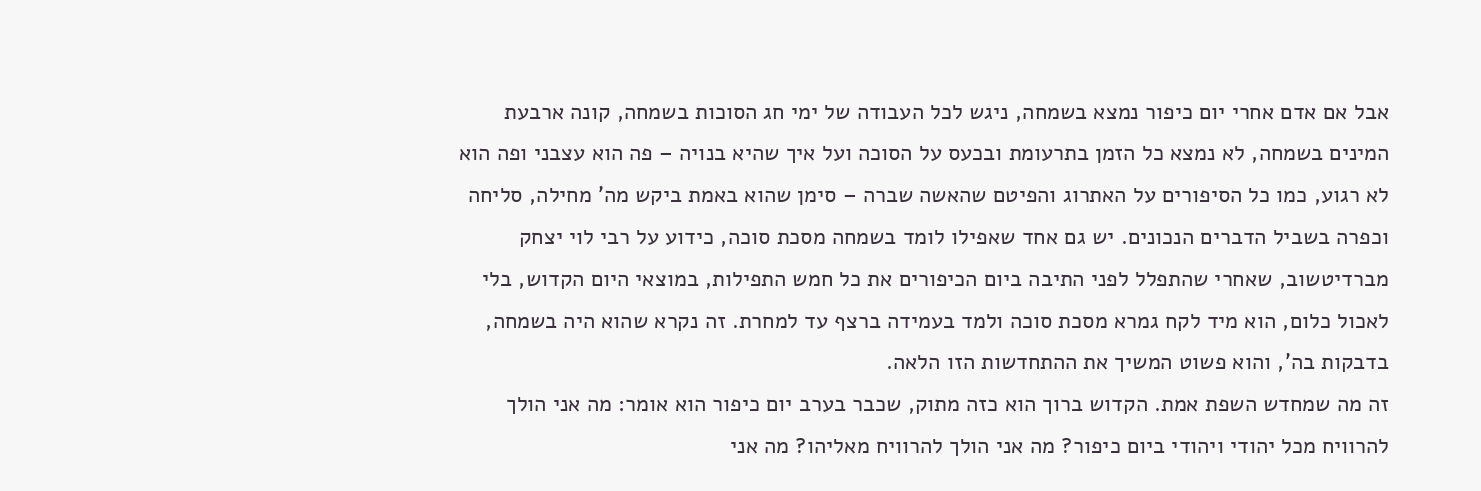אבל אם אדם אחרי יום כיפור נמצא בשמחה, ניגש לכל העבודה של ימי חג הסוכות בשמחה, קונה ארבעת המינים בשמחה, לא נמצא כל הזמן בתרעומת ובכעס על הסוכה ועל איך שהיא בנויה – פה הוא עצבני ופה הוא לא רגוע, כמו כל הסיפורים על האתרוג והפיטם שהאשה שברה – סימן שהוא באמת ביקש מה' מחילה, סליחה וכפרה בשביל הדברים הנכונים. יש גם אחד שאפילו לומד בשמחה מסכת סוכה, כידוע על רבי לוי יצחק מברדיטשוב, שאחרי שהתפלל לפני התיבה ביום הכיפורים את כל חמש התפילות, במוצאי היום הקדוש, בלי לאכול כלום, הוא מיד לקח גמרא מסכת סוכה ולמד בעמידה ברצף עד למחרת. זה נקרא שהוא היה בשמחה, בדבקות בה', והוא פשוט המשיך את ההתחדשות הזו הלאה.
זה מה שמחדש השפת אמת. הקדוש ברוך הוא כזה מתוק, שכבר בערב יום כיפור הוא אומר: מה אני הולך להרוויח מכל יהודי ויהודי ביום כיפור? מה אני הולך להרוויח מאליהו? מה אני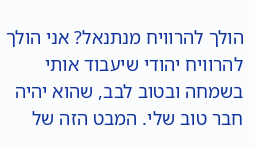הולך להרוויח מנתנאל? אני הולך להרוויח יהודי שיעבוד אותי בשמחה ובטוב לבב, שהוא יהיה חבר טוב שלי. המבט הזה של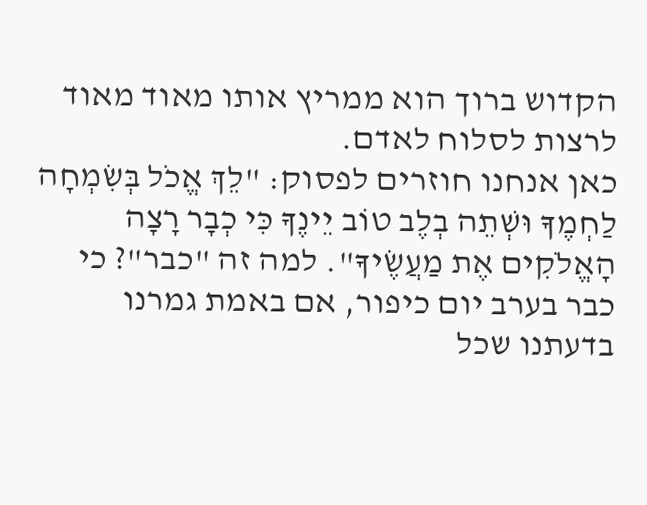הקדוש ברוך הוא ממריץ אותו מאוד מאוד לרצות לסלוח לאדם.
כאן אנחנו חוזרים לפסוק: "לֵךְ אֱכֹל בְּשִׂמְחָה לַחְמֶךָ וּשְׁתֵה בְלֶב טוֹב יֵינֶךָ כִּי כְבָר רָצָה הָאֱלֹקִים אֶת מַעֲשֶׂיךָ". למה זה "כבר"? כי כבר בערב יום כיפור, אם באמת גמרנו בדעתנו שכל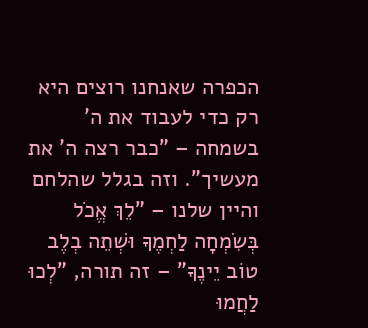הכפרה שאנחנו רוצים היא רק כדי לעבוד את ה' בשמחה – "כבר רצה ה' את מעשיך". וזה בגלל שהלחם והיין שלנו – "לֵךְ אֱכֹל בְּשִׂמְחָה לַחְמֶךָ וּשְׁתֵה בְלֶב טוֹב יֵינֶךָ" – זה תורה, "לְכוּ לַחֲמוּ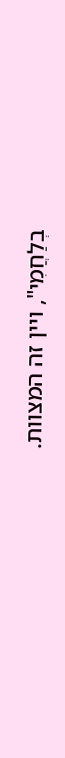בְלַחֲמִי", ויין זה המצוות.